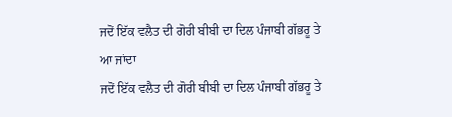ਜਦੋਂ ਇੱਕ ਵਲੈਤ ਦੀ ਗੋਰੀ ਬੀਬੀ ਦਾ ਦਿਲ ਪੰਜਾਬੀ ਗੱਭਰੂ ਤੇ ਆ ਜਾਂਦਾ
ਜਦੋਂ ਇੱਕ ਵਲੈਤ ਦੀ ਗੋਰੀ ਬੀਬੀ ਦਾ ਦਿਲ ਪੰਜਾਬੀ ਗੱਭਰੂ ਤੇ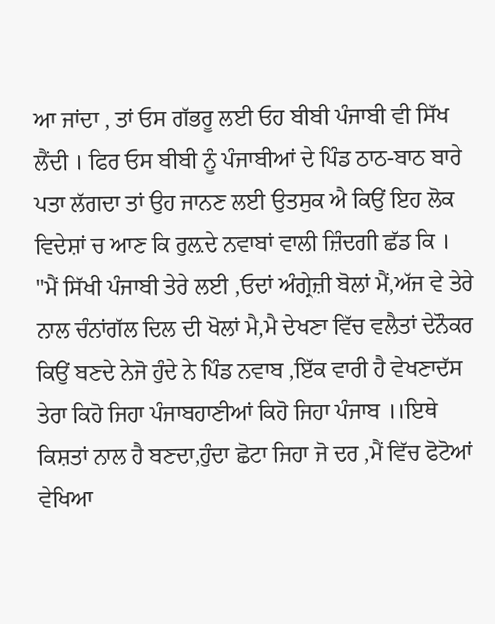ਆ ਜਾਂਦਾ , ਤਾਂ ਓਸ ਗੱਭਰੂ ਲਈ ਓਹ ਬੀਬੀ ਪੰਜਾਬੀ ਵੀ ਸਿੱਖ ਲੈਂਦੀ । ਫਿਰ ਓਸ ਬੀਬੀ ਨੂੰ ਪੰਜਾਬੀਆਂ ਦੇ ਪਿੰਡ ਠਾਠ-ਬਾਠ ਬਾਰੇ ਪਤਾ ਲੱਗਦਾ ਤਾਂ ਉਹ ਜਾਨਣ ਲਈ ਉਤਸੁਕ ਐ ਕਿਉਂ ਇਹ ਲੋਕ ਵਿਦੇਸ਼ਾਂ ਚ ਆਣ ਕਿ ਰੁਲ਼ਦੇ ਨਵਾਬਾਂ ਵਾਲੀ ਜ਼ਿੰਦਗੀ ਛੱਡ ਕਿ ।
"ਮੈਂ ਸਿੱਖੀ ਪੰਜਾਬੀ ਤੇਰੇ ਲਈ ,ਓਦਾਂ ਅੰਗ੍ਰੇਜ਼ੀ ਬੋਲਾਂ ਮੈਂ,ਅੱਜ ਵੇ ਤੇਰੇ ਨਾਲ ਚੰਨਾਂਗੱਲ ਦਿਲ ਦੀ ਖੋਲਾਂ ਮੈ,ਮੈ ਦੇਖਣਾ ਵਿੱਚ ਵਲੈਤਾਂ ਦੇਨੌਕਰ ਕਿਉਂ ਬਣਦੇ ਨੇਜੋ ਹੁੰਦੇ ਨੇ ਪਿੰਡ ਨਵਾਬ ,ਇੱਕ ਵਾਰੀ ਹੈ ਵੇਖਣਾਦੱਸ ਤੇਰਾ ਕਿਹੋ ਜਿਹਾ ਪੰਜਾਬਹਾਣੀਆਂ ਕਿਹੋ ਜਿਹਾ ਪੰਜਾਬ ।।ਇਥੇ ਕਿਸ਼ਤਾਂ ਨਾਲ ਹੈ ਬਣਦਾ,ਹੁੰਦਾ ਛੋਟਾ ਜਿਹਾ ਜੋ ਦਰ ,ਮੈਂ ਵਿੱਚ ਫੋਟੋਆਂ ਵੇਖਿਆ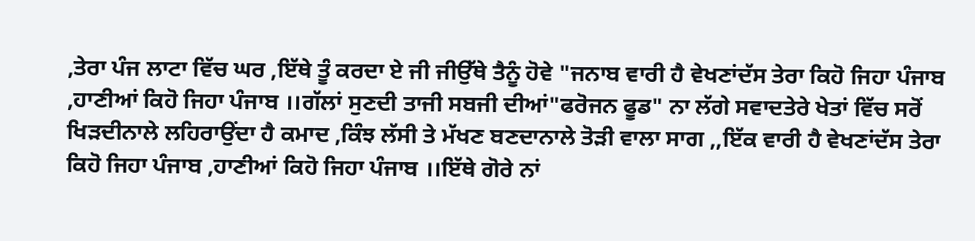,ਤੇਰਾ ਪੰਜ ਲਾਟਾ ਵਿੱਚ ਘਰ ,ਇੱਥੇ ਤੂੰ ਕਰਦਾ ਏ ਜੀ ਜੀਉੱਥੇ ਤੈਨੂੰ ਹੋਵੇ "ਜਨਾਬ ਵਾਰੀ ਹੈ ਵੇਖਣਾਂਦੱਸ ਤੇਰਾ ਕਿਹੋ ਜਿਹਾ ਪੰਜਾਬ ,ਹਾਣੀਆਂ ਕਿਹੋ ਜਿਹਾ ਪੰਜਾਬ ।।ਗੱਲਾਂ ਸੁਣਦੀ ਤਾਜੀ ਸਬਜੀ ਦੀਆਂ"ਫਰੋਜਨ ਫੂਡ" ਨਾ ਲੱਗੇ ਸਵਾਦਤੇਰੇ ਖੇਤਾਂ ਵਿੱਚ ਸਰੋਂ ਖਿੜਦੀਨਾਲੇ ਲਹਿਰਾਉਂਦਾ ਹੈ ਕਮਾਦ ,ਕਿੰਝ ਲੱਸੀ ਤੇ ਮੱਖਣ ਬਣਦਾਨਾਲੇ ਤੋੜੀ ਵਾਲਾ ਸਾਗ ,,ਇੱਕ ਵਾਰੀ ਹੈ ਵੇਖਣਾਂਦੱਸ ਤੇਰਾ ਕਿਹੋ ਜਿਹਾ ਪੰਜਾਬ ,ਹਾਣੀਆਂ ਕਿਹੋ ਜਿਹਾ ਪੰਜਾਬ ।।ਇੱਥੇ ਗੋਰੇ ਨਾਂ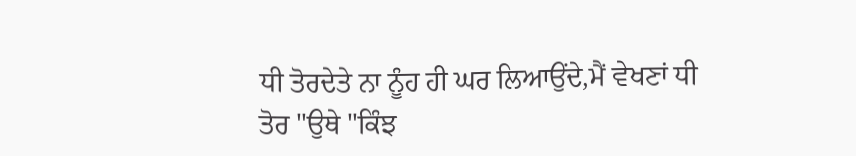ਧੀ ਤੋਰਦੇਤੇ ਨਾ ਨੂੰਹ ਹੀ ਘਰ ਲਿਆਉਂਦੇ,ਮੈਂ ਵੇਖਣਾਂ ਧੀ ਤੋਰ "ਉਥੇ "ਕਿੰਝ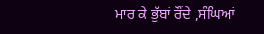ਮਾਰ ਕੇ ਭੁੱਬਾਂ ਰੌਂਦੇ ,ਸੰਘਿਆਂ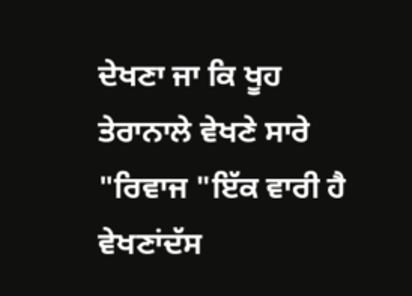ਦੇਖਣਾ ਜਾ ਕਿ ਖੂਹ ਤੇਰਾਨਾਲੇ ਵੇਖਣੇ ਸਾਰੇ "ਰਿਵਾਜ "ਇੱਕ ਵਾਰੀ ਹੈ ਵੇਖਣਾਂਦੱਸ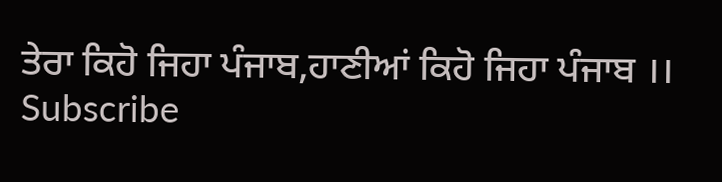ਤੇਰਾ ਕਿਹੋ ਜਿਹਾ ਪੰਜਾਬ,ਹਾਣੀਆਂ ਕਿਹੋ ਜਿਹਾ ਪੰਜਾਬ ।।
Subscribe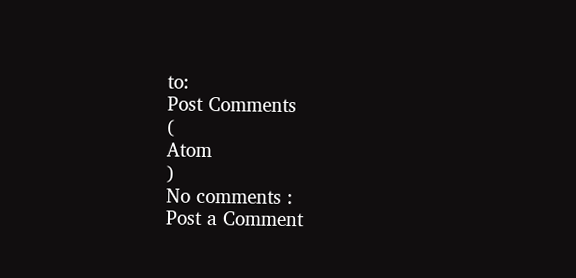to:
Post Comments
(
Atom
)
No comments :
Post a Comment